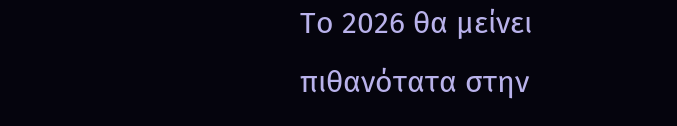Το 2026 θα μείνει πιθανότατα στην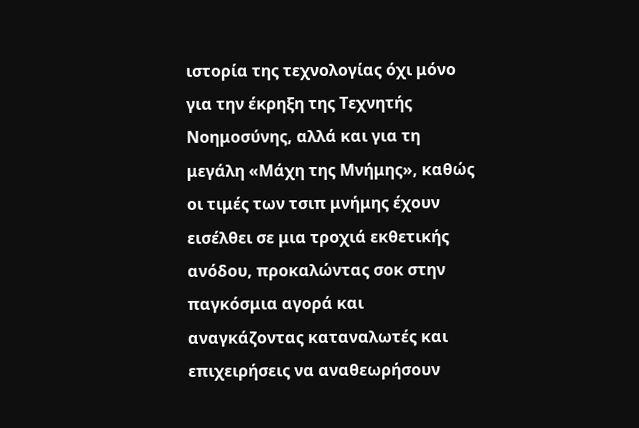ιστορία της τεχνολογίας όχι μόνο για την έκρηξη της Τεχνητής Νοημοσύνης, αλλά και για τη μεγάλη «Μάχη της Μνήμης», καθώς οι τιμές των τσιπ μνήμης έχουν εισέλθει σε μια τροχιά εκθετικής ανόδου, προκαλώντας σοκ στην παγκόσμια αγορά και αναγκάζοντας καταναλωτές και επιχειρήσεις να αναθεωρήσουν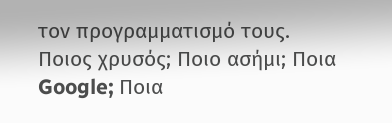τον προγραμματισμό τους.
Ποιος χρυσός; Ποιο ασήμι; Ποια Google; Ποια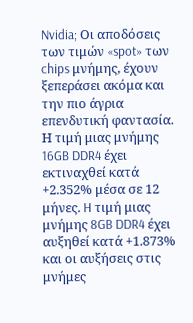Nvidia; Οι αποδόσεις των τιμών «spot» των chips μνήμης, έχουν ξεπεράσει ακόμα και την πιο άγρια επενδυτική φαντασία. Η τιμή μιας μνήμης 16GB DDR4 έχει εκτιναχθεί κατά +2.352% μέσα σε 12 μήνες. H τιμή μιας μνήμης 8GB DDR4 έχει αυξηθεί κατά +1.873% και οι αυξήσεις στις μνήμες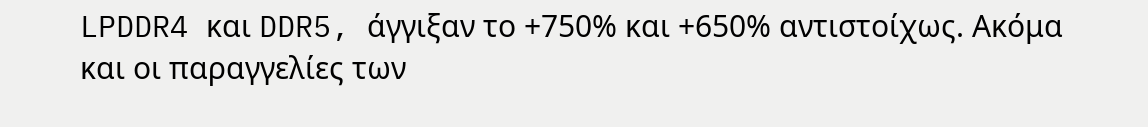LPDDR4 και DDR5, άγγιξαν το +750% και +650% αντιστοίχως. Ακόμα και οι παραγγελίες των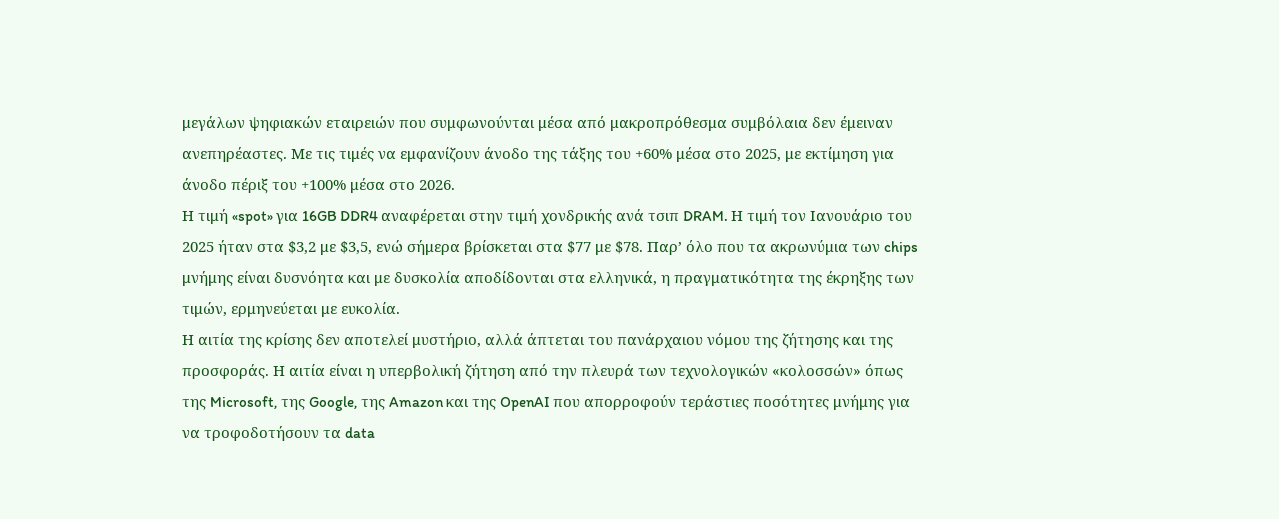μεγάλων ψηφιακών εταιρειών που συμφωνούνται μέσα από μακροπρόθεσμα συμβόλαια δεν έμειναν ανεπηρέαστες. Με τις τιμές να εμφανίζουν άνοδο της τάξης του +60% μέσα στο 2025, με εκτίμηση για άνοδο πέριξ του +100% μέσα στο 2026.
Η τιμή «spot» για 16GB DDR4 αναφέρεται στην τιμή χονδρικής ανά τσιπ DRAM. Η τιμή τον Ιανουάριο του 2025 ήταν στα $3,2 με $3,5, ενώ σήμερα βρίσκεται στα $77 με $78. Παρ’ όλο που τα ακρωνύμια των chips μνήμης είναι δυσνόητα και με δυσκολία αποδίδονται στα ελληνικά, η πραγματικότητα της έκρηξης των τιμών, ερμηνεύεται με ευκολία.
Η αιτία της κρίσης δεν αποτελεί μυστήριο, αλλά άπτεται του πανάρχαιου νόμου της ζήτησης και της προσφοράς. Η αιτία είναι η υπερβολική ζήτηση από την πλευρά των τεχνολογικών «κολοσσών» όπως της Microsoft, της Google, της Amazon και της OpenAI που απορροφούν τεράστιες ποσότητες μνήμης για να τροφοδοτήσουν τα data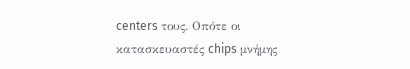centers τους. Οπότε οι κατασκευαστές chips μνήμης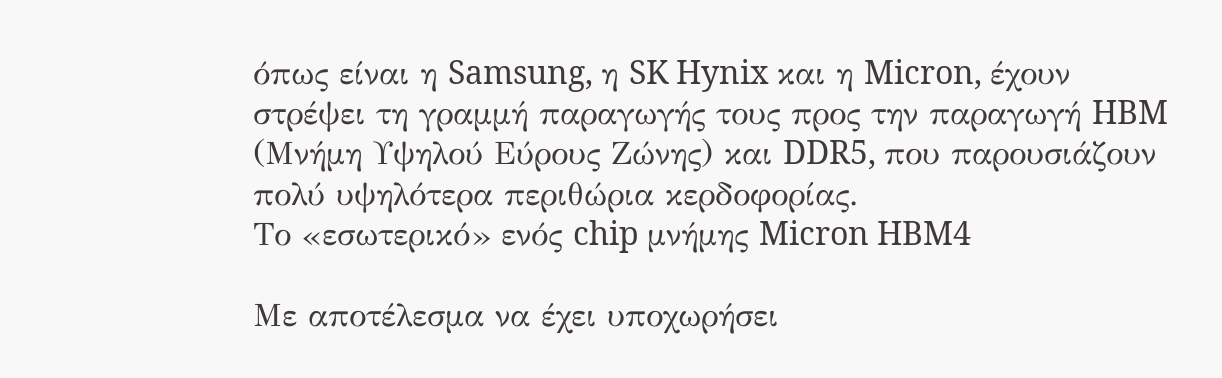όπως είναι η Samsung, η SK Hynix και η Micron, έχουν στρέψει τη γραμμή παραγωγής τους προς την παραγωγή HBM (Μνήμη Υψηλού Εύρους Ζώνης) και DDR5, που παρουσιάζουν πολύ υψηλότερα περιθώρια κερδοφορίας.
Το «εσωτερικό» ενός chip μνήμης Micron HBM4

Με αποτέλεσμα να έχει υποχωρήσει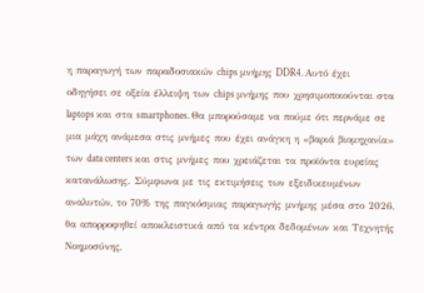η παραγωγή των παραδοσιακών chips μνήμης DDR4. Αυτό έχει οδηγήσει σε οξεία έλλειψη των chips μνήμης που χρησιμοποιούνται στα laptops και στα smartphones. Θα μπορούσαμε να πούμε ότι περνάμε σε μια μάχη ανάμεσα στις μνήμες που έχει ανάγκη η «βαριά βιομηχανία» των data centers και στις μνήμες που χρειάζεται τα προϊόντα ευρείας κατανάλωσης. Σύμφωνα με τις εκτιμήσεις των εξειδικευμένων αναλυτών, το 70% της παγκόσμιας παραγωγής μνήμης μέσα στο 2026, θα απορροφηθεί αποκλειστικά από τα κέντρα δεδομένων και Τεχνητής Νοημοσύνης,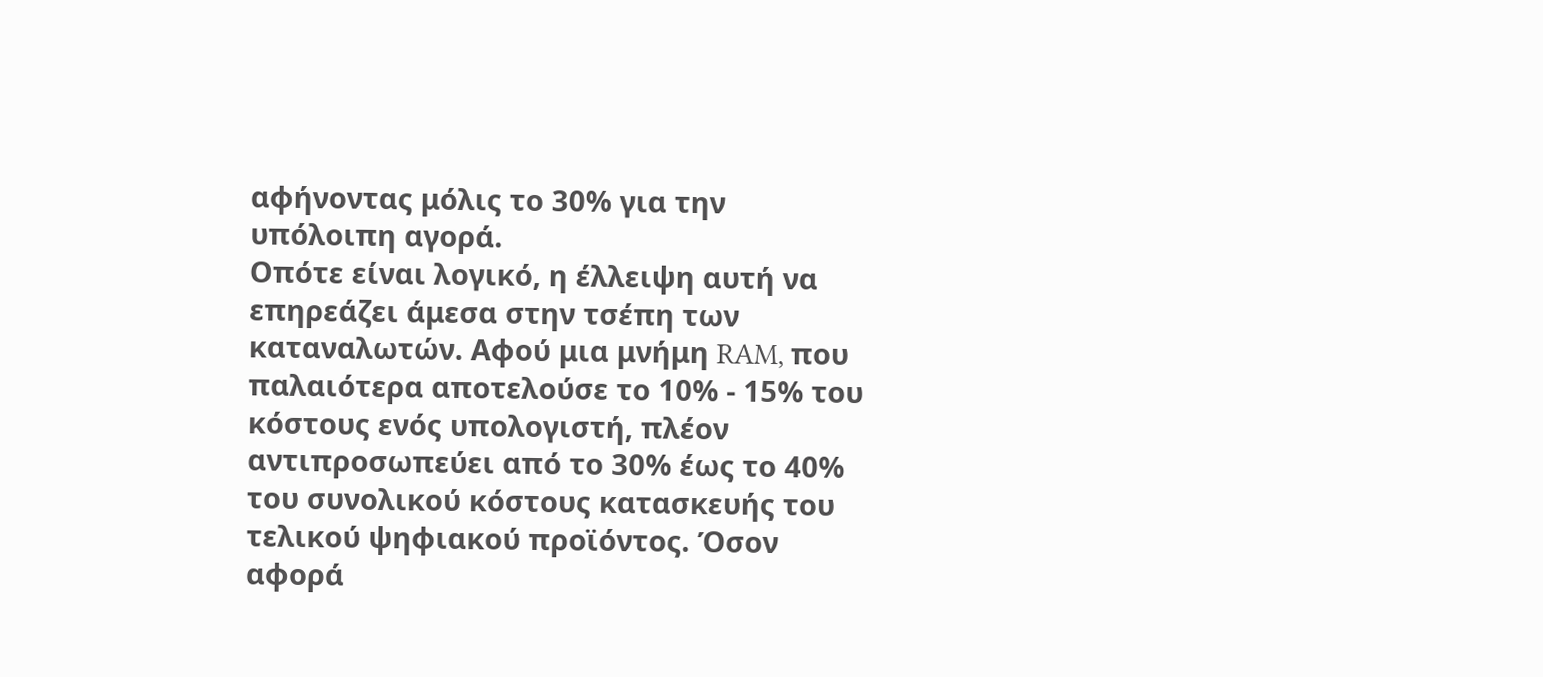αφήνοντας μόλις το 30% για την υπόλοιπη αγορά.
Οπότε είναι λογικό, η έλλειψη αυτή να επηρεάζει άμεσα στην τσέπη των καταναλωτών. Αφού μια μνήμη RAM, που παλαιότερα αποτελούσε το 10% - 15% του κόστους ενός υπολογιστή, πλέον αντιπροσωπεύει από το 30% έως το 40% του συνολικού κόστους κατασκευής του τελικού ψηφιακού προϊόντος. Όσον αφορά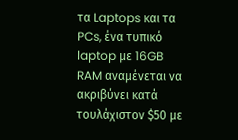τα Laptops και τα PCs, ένα τυπικό laptop με 16GB RAM αναμένεται να ακριβύνει κατά τουλάχιστον $50 με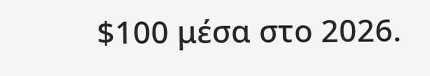$100 μέσα στο 2026.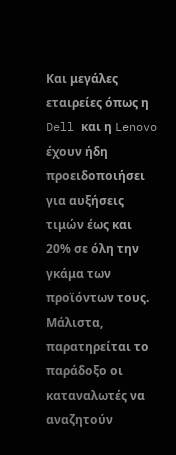Και μεγάλες εταιρείες όπως η Dell και η Lenovo έχουν ήδη προειδοποιήσει για αυξήσεις τιμών έως και 20% σε όλη την γκάμα των προϊόντων τους.
Μάλιστα, παρατηρείται το παράδοξο οι καταναλωτές να αναζητούν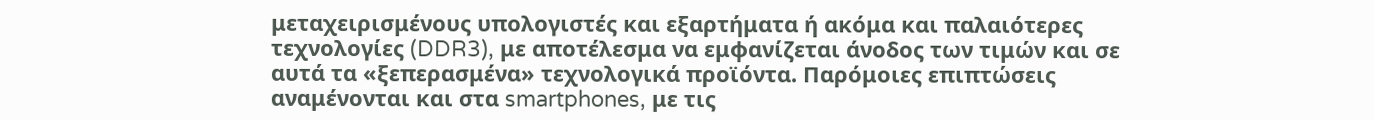μεταχειρισμένους υπολογιστές και εξαρτήματα ή ακόμα και παλαιότερες τεχνολογίες (DDR3), με αποτέλεσμα να εμφανίζεται άνοδος των τιμών και σε αυτά τα «ξεπερασμένα» τεχνολογικά προϊόντα. Παρόμοιες επιπτώσεις αναμένονται και στα smartphones, με τις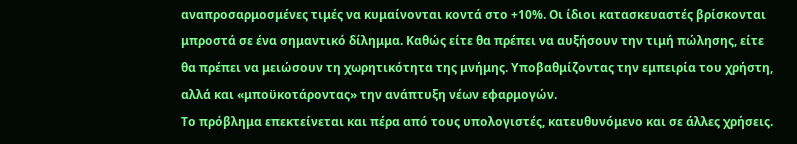αναπροσαρμοσμένες τιμές να κυμαίνονται κοντά στο +10%. Οι ίδιοι κατασκευαστές βρίσκονται μπροστά σε ένα σημαντικό δίλημμα. Καθώς είτε θα πρέπει να αυξήσουν την τιμή πώλησης, είτε θα πρέπει να μειώσουν τη χωρητικότητα της μνήμης. Υποβαθμίζοντας την εμπειρία του χρήστη, αλλά και «μποϋκοτάροντας» την ανάπτυξη νέων εφαρμογών.
Το πρόβλημα επεκτείνεται και πέρα από τους υπολογιστές, κατευθυνόμενο και σε άλλες χρήσεις.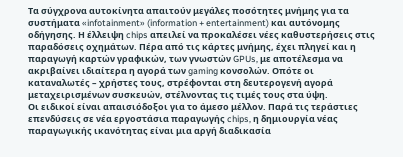Τα σύγχρονα αυτοκίνητα απαιτούν μεγάλες ποσότητες μνήμης για τα συστήματα «infotainment» (information + entertainment) και αυτόνομης οδήγησης. Η έλλειψη chips απειλεί να προκαλέσει νέες καθυστερήσεις στις παραδόσεις οχημάτων. Πέρα από τις κάρτες μνήμης, έχει πληγεί και η παραγωγή καρτών γραφικών, των γνωστών GPUs, με αποτέλεσμα να ακριβαίνει ιδιαίτερα η αγορά των gaming κονσολών. Οπότε οι καταναλωτές – χρήστες τους, στρέφονται στη δευτερογενή αγορά μεταχειρισμένων συσκευών, στέλνοντας τις τιμές τους στα ύψη.
Οι ειδικοί είναι απαισιόδοξοι για το άμεσο μέλλον. Παρά τις τεράστιες επενδύσεις σε νέα εργοστάσια παραγωγής chips, η δημιουργία νέας παραγωγικής ικανότητας είναι μια αργή διαδικασία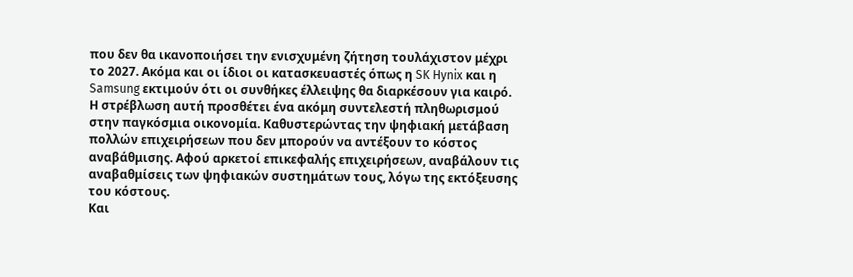που δεν θα ικανοποιήσει την ενισχυμένη ζήτηση τουλάχιστον μέχρι το 2027. Ακόμα και οι ίδιοι οι κατασκευαστές όπως η SK Hynix και η Samsung εκτιμούν ότι οι συνθήκες έλλειψης θα διαρκέσουν για καιρό. Η στρέβλωση αυτή προσθέτει ένα ακόμη συντελεστή πληθωρισμού στην παγκόσμια οικονομία. Καθυστερώντας την ψηφιακή μετάβαση πολλών επιχειρήσεων που δεν μπορούν να αντέξουν το κόστος αναβάθμισης. Αφού αρκετοί επικεφαλής επιχειρήσεων, αναβάλουν τις αναβαθμίσεις των ψηφιακών συστημάτων τους, λόγω της εκτόξευσης του κόστους.
Και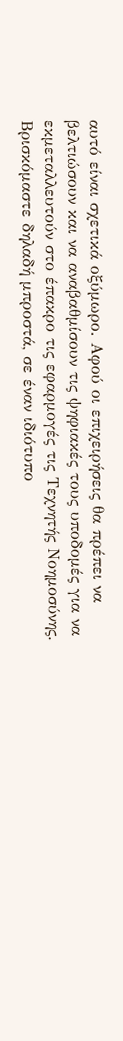αυτό είναι σχετικά οξύμωρο. Αφού οι επιχειρήσεις θα πρέπει να βελτιώσουν και να αναβαθμίσουν τις ψηφιακές τους υποδομές για να εκμεταλλευτούν στο έπακρο τις εφαρμογές τις Τεχνητής Νοημοσύνης. Βρισκόμαστε δηλαδή μπροστά, σε έναν ιδιότυπο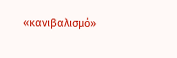«κανιβαλισμό»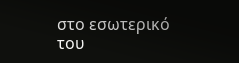στο εσωτερικό του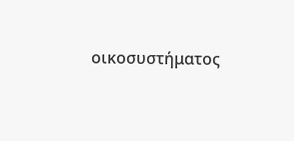οικοσυστήματος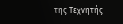της Τεχνητής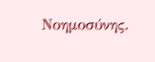Νοημοσύνης.